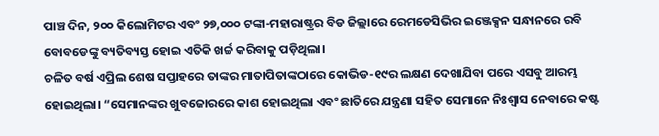ପାଞ୍ଚ ଦିନ, ୨୦୦ କିଲୋମିଟର ଏବଂ ୨୭,୦୦୦ ଟଙ୍କା-ମହାରାଷ୍ଟ୍ରର ବିଡ ଜିଲ୍ଲାରେ ରେମଡେସିଭିର ଇଞ୍ଜେକ୍ସନ ସନ୍ଧାନରେ ରବି ବୋବଡେଙ୍କୁ ବ୍ୟତିବ୍ୟସ୍ତ ହୋଇ ଏତିକି ଖର୍ଚ୍ଚ କରିବାକୁ ପଡ଼ିଥିଲା।
ଚଳିତ ବର୍ଷ ଏପ୍ରିଲ ଶେଷ ସପ୍ତାହରେ ତାଙ୍କର ମାତାପିତାଙ୍କଠାରେ କୋଭିଡ-୧୯ର ଲକ୍ଷଣ ଦେଖାଯିବା ପରେ ଏସବୁ ଆରମ୍ଭ ହୋଇଥିଲା। “ସେମାନଙ୍କର ଖୁବଜୋରରେ କାଶ ହୋଇଥିଲା ଏବଂ ଛାତିରେ ଯନ୍ତ୍ରଣା ସହିତ ସେମାନେ ନିଃଶ୍ୱାସ ନେବାରେ କଷ୍ଟ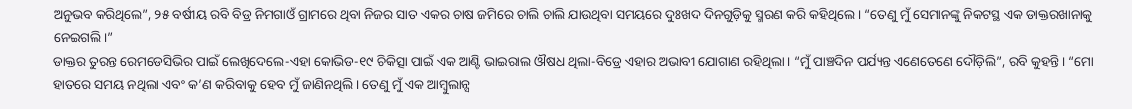ଅନୁଭବ କରିଥିଲେ”, ୨୫ ବର୍ଷୀୟ ରବି ବିଡ୍ର ନିମଗାଓଁ ଗ୍ରାମରେ ଥିବା ନିଜର ସାତ ଏକର ଚାଷ ଜମିରେ ଚାଲି ଚାଲି ଯାଉଥିବା ସମୟରେ ଦୁଃଖଦ ଦିନଗୁଡ଼ିକୁ ସ୍ମରଣ କରି କହିଥିଲେ। “ତେଣୁ ମୁଁ ସେମାନଙ୍କୁ ନିକଟସ୍ଥ ଏକ ଡାକ୍ତରଖାନାକୁ ନେଇଗଲି।”
ଡାକ୍ତର ତୁରନ୍ତ ରେମଡେସିଭିର ପାଇଁ ଲେଖିଦେଲେ-ଏହା କୋଭିଡ-୧୯ ଚିକିତ୍ସା ପାଇଁ ଏକ ଆଣ୍ଟି ଭାଇରାଲ ଔଷଧ ଥିଲା-ବିଡ୍ରେ ଏହାର ଅଭାବୀ ଯୋଗାଣ ରହିଥିଲା। “ମୁଁ ପାଞ୍ଚଦିନ ପର୍ଯ୍ୟନ୍ତ ଏଣେତେଣେ ଦୌଡ଼ିଲି”, ରବି କୁହନ୍ତି। “ମୋ ହାତରେ ସମୟ ନଥିଲା ଏବଂ କ’ଣ କରିବାକୁ ହେବ ମୁଁ ଜାଣିନଥିଲି। ତେଣୁ ମୁଁ ଏକ ଆମ୍ବୁଲାନ୍ସ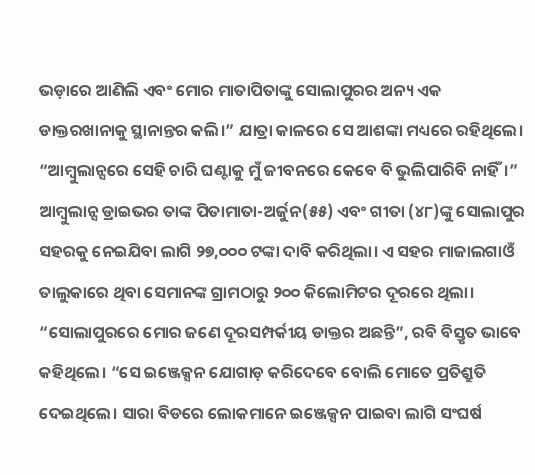ଭଡ଼ାରେ ଆଣିଲି ଏବଂ ମୋର ମାତାପିତାଙ୍କୁ ସୋଲାପୁରର ଅନ୍ୟ ଏକ ଡାକ୍ତରଖାନାକୁ ସ୍ଥାନାନ୍ତର କଲି।” ଯାତ୍ରା କାଳରେ ସେ ଆଶଙ୍କା ମଧ୍ୟରେ ରହିଥିଲେ। “ଆମ୍ବୁଲାନ୍ସରେ ସେହି ଚାରି ଘଣ୍ଟାକୁ ମୁଁ ଜୀବନରେ କେବେ ବି ଭୁଲିପାରିବି ନାହିଁ।”
ଆମ୍ବୁଲାନ୍ସ ଡ୍ରାଇଭର ତାଙ୍କ ପିତାମାତା-ଅର୍ଜୁନ(୫୫) ଏବଂ ଗୀତା (୪୮)ଙ୍କୁ ସୋଲାପୁର ସହରକୁ ନେଇଯିବା ଲାଗି ୨୭,୦୦୦ ଟଙ୍କା ଦାବି କରିଥିଲା। ଏ ସହର ମାଜାଲଗାଓଁ ତାଲୁକାରେ ଥିବା ସେମାନଙ୍କ ଗ୍ରାମଠାରୁ ୨୦୦ କିଲୋମିଟର ଦୂରରେ ଥିଲା। “ସୋଲାପୁରରେ ମୋର ଜଣେ ଦୂରସମ୍ପର୍କୀୟ ଡାକ୍ତର ଅଛନ୍ତି”, ରବି ବିସ୍ତୃତ ଭାବେ କହିଥିଲେ। “ସେ ଇଞ୍ଜେକ୍ସନ ଯୋଗାଡ଼ କରିଦେବେ ବୋଲି ମୋତେ ପ୍ରତିଶ୍ରୁତି ଦେଇଥିଲେ। ସାରା ବିଡରେ ଲୋକମାନେ ଇଞ୍ଜେକ୍ସନ ପାଇବା ଲାଗି ସଂଘର୍ଷ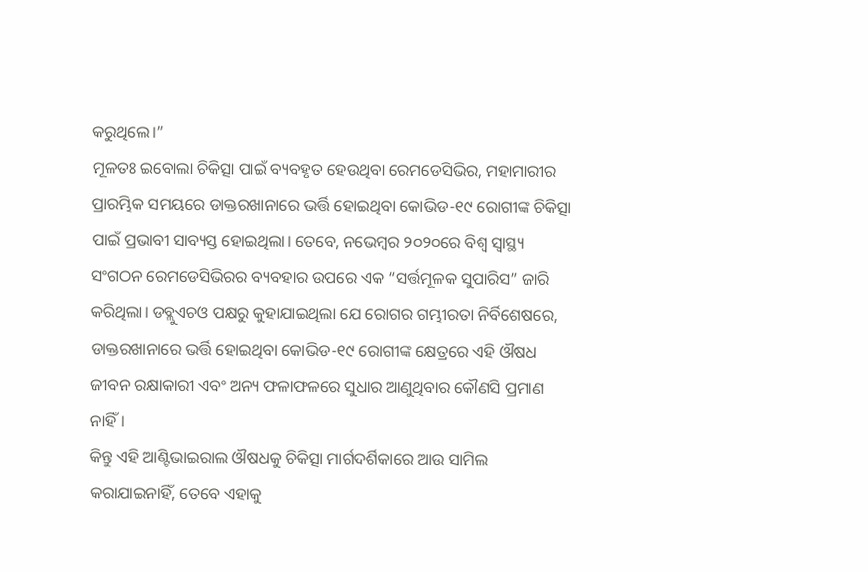କରୁଥିଲେ।”
ମୂଳତଃ ଇବୋଲା ଚିକିତ୍ସା ପାଇଁ ବ୍ୟବହୃତ ହେଉଥିବା ରେମଡେସିଭିର, ମହାମାରୀର ପ୍ରାରମ୍ଭିକ ସମୟରେ ଡାକ୍ତରଖାନାରେ ଭର୍ତ୍ତି ହୋଇଥିବା କୋଭିଡ-୧୯ ରୋଗୀଙ୍କ ଚିକିତ୍ସା ପାଇଁ ପ୍ରଭାବୀ ସାବ୍ୟସ୍ତ ହୋଇଥିଲା। ତେବେ, ନଭେମ୍ବର ୨୦୨୦ରେ ବିଶ୍ୱ ସ୍ଵାସ୍ଥ୍ୟ ସଂଗଠନ ରେମଡେସିଭିରର ବ୍ୟବହାର ଉପରେ ଏକ “ସର୍ତ୍ତମୂଳକ ସୁପାରିସ” ଜାରି କରିଥିଲା। ଡବ୍ଲୁଏଚଓ ପକ୍ଷରୁ କୁହାଯାଇଥିଲା ଯେ ରୋଗର ଗମ୍ଭୀରତା ନିର୍ବିଶେଷରେ, ଡାକ୍ତରଖାନାରେ ଭର୍ତ୍ତି ହୋଇଥିବା କୋଭିଡ-୧୯ ରୋଗୀଙ୍କ କ୍ଷେତ୍ରରେ ଏହି ଔଷଧ ଜୀବନ ରକ୍ଷାକାରୀ ଏବଂ ଅନ୍ୟ ଫଳାଫଳରେ ସୁଧାର ଆଣୁଥିବାର କୌଣସି ପ୍ରମାଣ ନାହିଁ।
କିନ୍ତୁ ଏହି ଆଣ୍ଟିଭାଇରାଲ ଔଷଧକୁ ଚିକିତ୍ସା ମାର୍ଗଦର୍ଶିକାରେ ଆଉ ସାମିଲ କରାଯାଇନାହିଁ, ତେବେ ଏହାକୁ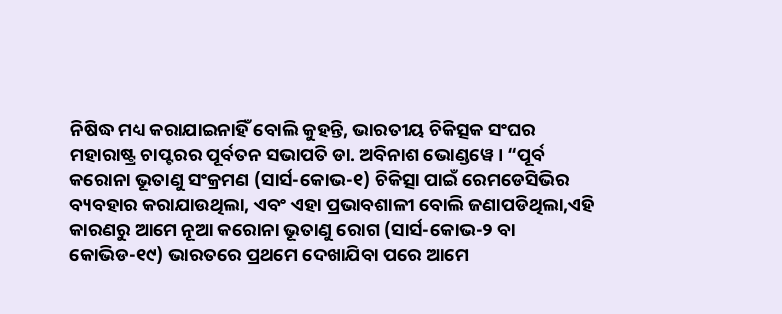ନିଷିଦ୍ଧ ମଧ୍ୟ କରାଯାଇନାହିଁ ବୋଲି କୁହନ୍ତି, ଭାରତୀୟ ଚିକିତ୍ସକ ସଂଘର ମହାରାଷ୍ଟ୍ର ଚାପ୍ଟରର ପୂର୍ବତନ ସଭାପତି ଡା. ଅବିନାଶ ଭୋଣ୍ଡୱେ । “ପୂର୍ବ କରୋନା ଭୂତାଣୁ ସଂକ୍ରମଣ (ସାର୍ସ-କୋଭ-୧) ଚିକିତ୍ସା ପାଇଁ ରେମଡେସିଭିର ବ୍ୟବହାର କରାଯାଉଥିଲା, ଏବଂ ଏହା ପ୍ରଭାବଶାଳୀ ବୋଲି ଜଣାପଡିଥିଲା,ଏହି କାରଣରୁ ଆମେ ନୂଆ କରୋନା ଭୂତାଣୁ ରୋଗ (ସାର୍ସ-କୋଭ-୨ ବା କୋଭିଡ-୧୯) ଭାରତରେ ପ୍ରଥମେ ଦେଖାଯିବା ପରେ ଆମେ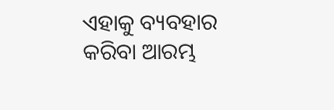ଏହାକୁ ବ୍ୟବହାର କରିବା ଆରମ୍ଭ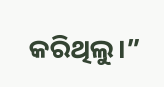କରିଥିଲୁ।”